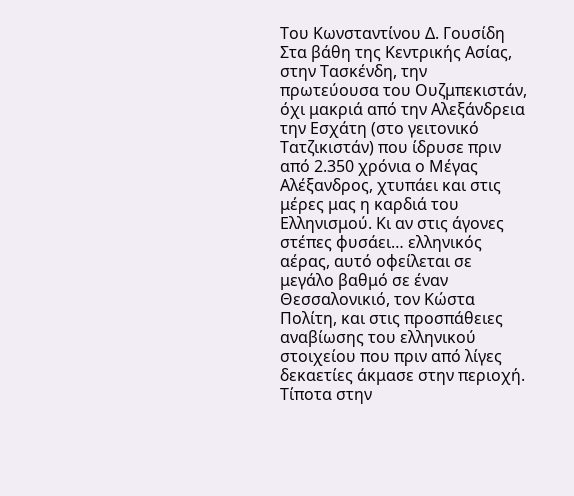Του Κωνσταντίνου Δ. Γουσίδη
Στα βάθη της Κεντρικής Ασίας, στην Τασκένδη, την πρωτεύουσα του Ουζμπεκιστάν, όχι μακριά από την Αλεξάνδρεια την Εσχάτη (στο γειτονικό Τατζικιστάν) που ίδρυσε πριν από 2.350 χρόνια ο Μέγας Αλέξανδρος, χτυπάει και στις μέρες μας η καρδιά του Ελληνισμού. Κι αν στις άγονες στέπες φυσάει… ελληνικός αέρας, αυτό οφείλεται σε μεγάλο βαθμό σε έναν Θεσσαλονικιό, τον Κώστα Πολίτη, και στις προσπάθειες αναβίωσης του ελληνικού στοιχείου που πριν από λίγες δεκαετίες άκμασε στην περιοχή.
Τίποτα στην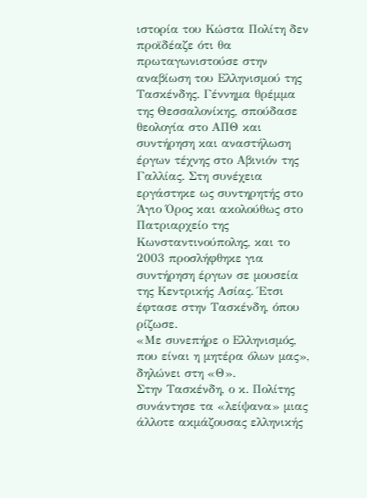ιστορία του Κώστα Πολίτη δεν προϊδέαζε ότι θα πρωταγωνιστούσε στην αναβίωση του Ελληνισμού της Τασκένδης. Γέννημα θρέμμα της Θεσσαλονίκης, σπούδασε θεολογία στο ΑΠΘ και συντήρηση και αναστήλωση έργων τέχνης στο Αβινιόν της Γαλλίας. Στη συνέχεια εργάστηκε ως συντηρητής στο Άγιο Όρος και ακολούθως στο Πατριαρχείο της Κωνσταντινούπολης, και το 2003 προσλήφθηκε για συντήρηση έργων σε μουσεία της Κεντρικής Ασίας. Έτσι έφτασε στην Τασκένδη, όπου ρίζωσε.
«Με συνεπήρε ο Ελληνισμός, που είναι η μητέρα όλων μας», δηλώνει στη «Θ».
Στην Τασκένδη, ο κ. Πολίτης συνάντησε τα «λείψανα» μιας άλλοτε ακμάζουσας ελληνικής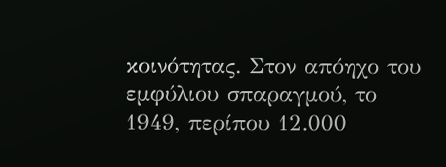κοινότητας. Στον απόηχο του εμφύλιου σπαραγμού, το 1949, περίπου 12.000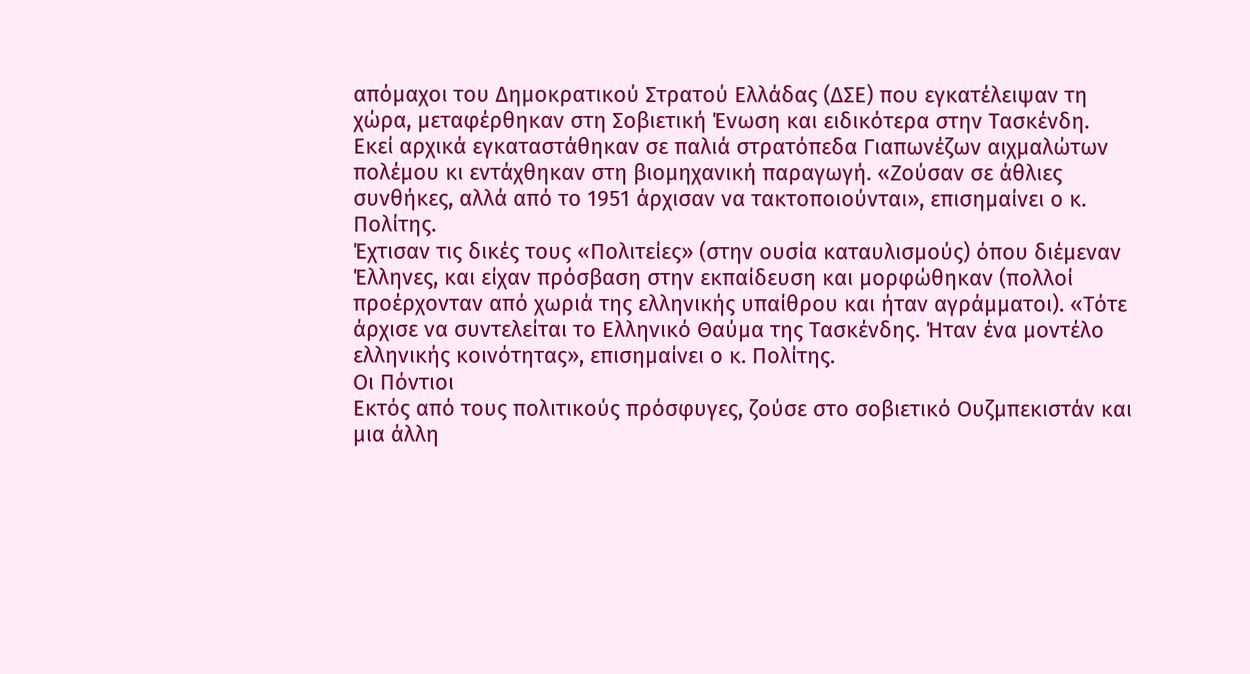απόμαχοι του Δημοκρατικού Στρατού Ελλάδας (ΔΣΕ) που εγκατέλειψαν τη χώρα, μεταφέρθηκαν στη Σοβιετική Ένωση και ειδικότερα στην Τασκένδη. Εκεί αρχικά εγκαταστάθηκαν σε παλιά στρατόπεδα Γιαπωνέζων αιχμαλώτων πολέμου κι εντάχθηκαν στη βιομηχανική παραγωγή. «Ζούσαν σε άθλιες συνθήκες, αλλά από το 1951 άρχισαν να τακτοποιούνται», επισημαίνει ο κ. Πολίτης.
Έχτισαν τις δικές τους «Πολιτείες» (στην ουσία καταυλισμούς) όπου διέμεναν Έλληνες, και είχαν πρόσβαση στην εκπαίδευση και μορφώθηκαν (πολλοί προέρχονταν από χωριά της ελληνικής υπαίθρου και ήταν αγράμματοι). «Τότε άρχισε να συντελείται το Ελληνικό Θαύμα της Τασκένδης. Ήταν ένα μοντέλο ελληνικής κοινότητας», επισημαίνει ο κ. Πολίτης.
Οι Πόντιοι
Εκτός από τους πολιτικούς πρόσφυγες, ζούσε στο σοβιετικό Ουζμπεκιστάν και μια άλλη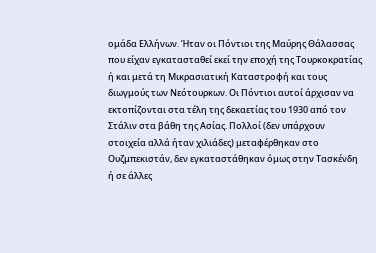ομάδα Ελλήνων. Ήταν οι Πόντιοι της Μαύρης Θάλασσας που είχαν εγκατασταθεί εκεί την εποχή της Τουρκοκρατίας ή και μετά τη Μικρασιατική Καταστροφή και τους διωγμούς των Νεότουρκων. Οι Πόντιοι αυτοί άρχισαν να εκτοπίζονται στα τέλη της δεκαετίας του 1930 από τον Στάλιν στα βάθη της Ασίας. Πολλοί (δεν υπάρχουν στοιχεία αλλά ήταν χιλιάδες) μεταφέρθηκαν στο Ουζμπεκιστάν, δεν εγκαταστάθηκαν όμως στην Τασκένδη ή σε άλλες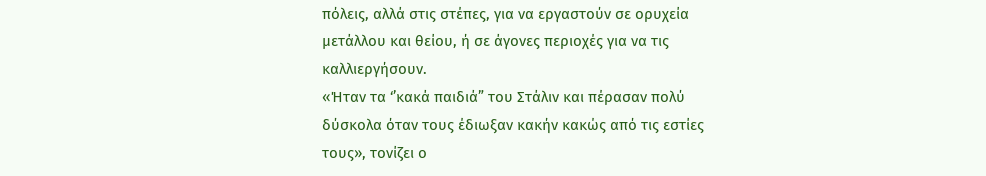πόλεις, αλλά στις στέπες, για να εργαστούν σε ορυχεία μετάλλου και θείου, ή σε άγονες περιοχές για να τις καλλιεργήσουν.
«Ήταν τα ‘’κακά παιδιά” του Στάλιν και πέρασαν πολύ δύσκολα όταν τους έδιωξαν κακήν κακώς από τις εστίες τους», τονίζει ο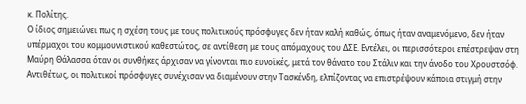κ. Πολίτης.
Ο ίδιος σημειώνει πως η σχέση τους με τους πολιτικούς πρόσφυγες δεν ήταν καλή καθώς, όπως ήταν αναμενόμενο, δεν ήταν υπέρμαχοι του κομμουνιστικού καθεστώτος, σε αντίθεση με τους απόμαχους του ΔΣΕ. Εντέλει, οι περισσότεροι επέστρεψαν στη Μαύρη Θάλασσα όταν οι συνθήκες άρχισαν να γίνονται πιο ευνοϊκές, μετά τον θάνατο του Στάλιν και την άνοδο του Χρουστσόφ.
Αντιθέτως, οι πολιτικοί πρόσφυγες συνέχισαν να διαμένουν στην Τασκένδη, ελπίζοντας να επιστρέψουν κάποια στιγμή στην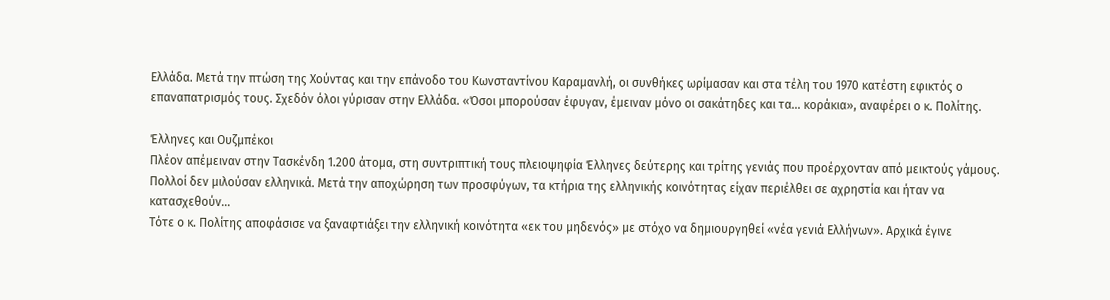Ελλάδα. Μετά την πτώση της Χούντας και την επάνοδο του Κωνσταντίνου Καραμανλή, οι συνθήκες ωρίμασαν και στα τέλη του 1970 κατέστη εφικτός ο επαναπατρισμός τους. Σχεδόν όλοι γύρισαν στην Ελλάδα. «Όσοι μπορούσαν έφυγαν, έμειναν μόνο οι σακάτηδες και τα… κοράκια», αναφέρει ο κ. Πολίτης.

Έλληνες και Ουζμπέκοι
Πλέον απέμειναν στην Τασκένδη 1.200 άτομα, στη συντριπτική τους πλειοψηφία Έλληνες δεύτερης και τρίτης γενιάς που προέρχονταν από μεικτούς γάμους. Πολλοί δεν μιλούσαν ελληνικά. Μετά την αποχώρηση των προσφύγων, τα κτήρια της ελληνικής κοινότητας είχαν περιέλθει σε αχρηστία και ήταν να κατασχεθούν…
Τότε ο κ. Πολίτης αποφάσισε να ξαναφτιάξει την ελληνική κοινότητα «εκ του μηδενός» με στόχο να δημιουργηθεί «νέα γενιά Ελλήνων». Αρχικά έγινε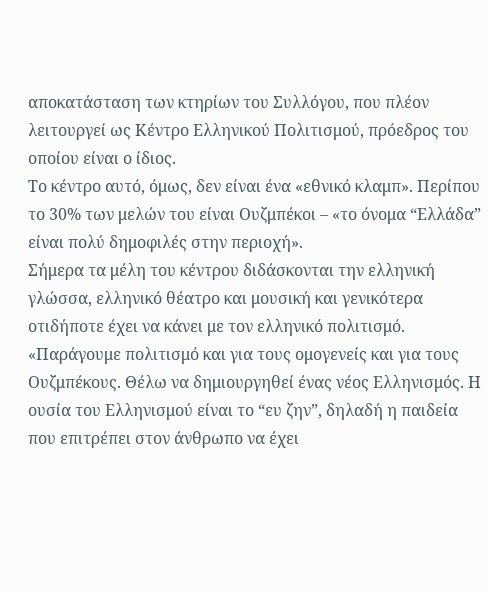αποκατάσταση των κτηρίων του Συλλόγου, που πλέον λειτουργεί ως Κέντρο Ελληνικού Πολιτισμού, πρόεδρος του οποίου είναι ο ίδιος.
Το κέντρο αυτό, όμως, δεν είναι ένα «εθνικό κλαμπ». Περίπου το 30% των μελών του είναι Ουζμπέκοι – «το όνομα “Ελλάδα” είναι πολύ δημοφιλές στην περιοχή».
Σήμερα τα μέλη του κέντρου διδάσκονται την ελληνική γλώσσα, ελληνικό θέατρο και μουσική και γενικότερα οτιδήποτε έχει να κάνει με τον ελληνικό πολιτισμό. «Παράγουμε πολιτισμό και για τους ομογενείς και για τους Ουζμπέκους. Θέλω να δημιουργηθεί ένας νέος Ελληνισμός. Η ουσία του Ελληνισμού είναι το “ευ ζην”, δηλαδή η παιδεία που επιτρέπει στον άνθρωπο να έχει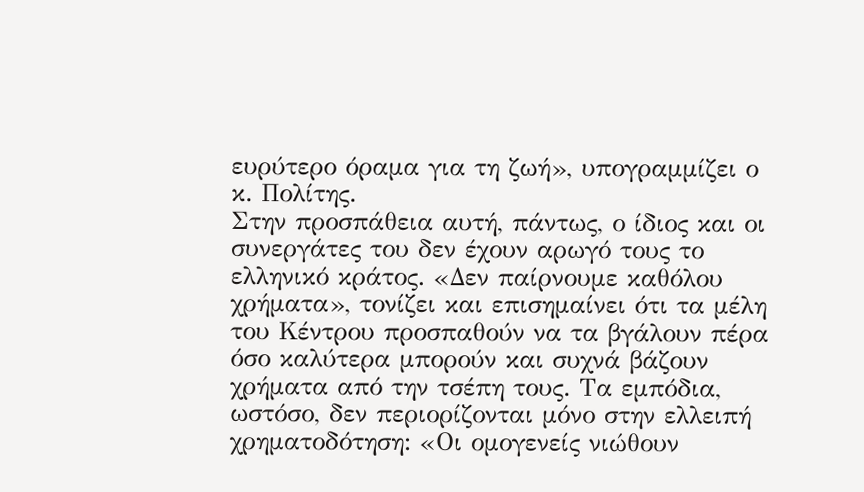ευρύτερο όραμα για τη ζωή», υπογραμμίζει ο κ. Πολίτης.
Στην προσπάθεια αυτή, πάντως, ο ίδιος και οι συνεργάτες του δεν έχουν αρωγό τους το ελληνικό κράτος. «Δεν παίρνουμε καθόλου χρήματα», τονίζει και επισημαίνει ότι τα μέλη του Κέντρου προσπαθούν να τα βγάλουν πέρα όσο καλύτερα μπορούν και συχνά βάζουν χρήματα από την τσέπη τους. Τα εμπόδια, ωστόσο, δεν περιορίζονται μόνο στην ελλειπή χρηματοδότηση: «Οι ομογενείς νιώθουν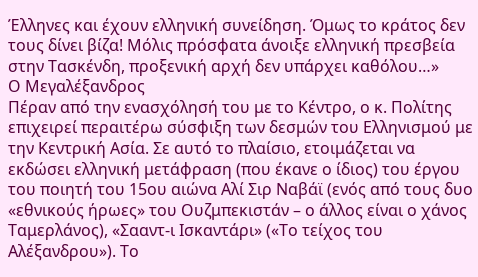Έλληνες και έχουν ελληνική συνείδηση. Όμως το κράτος δεν τους δίνει βίζα! Μόλις πρόσφατα άνοιξε ελληνική πρεσβεία στην Τασκένδη, προξενική αρχή δεν υπάρχει καθόλου…»
Ο Μεγαλέξανδρος
Πέραν από την ενασχόλησή του με το Κέντρο, ο κ. Πολίτης επιχειρεί περαιτέρω σύσφιξη των δεσμών του Ελληνισμού με την Κεντρική Ασία. Σε αυτό το πλαίσιο, ετοιμάζεται να εκδώσει ελληνική μετάφραση (που έκανε ο ίδιος) του έργου του ποιητή του 15ου αιώνα Αλί Σιρ Ναβάϊ (ενός από τους δυο «εθνικούς ήρωες» του Ουζμπεκιστάν – ο άλλος είναι ο χάνος Ταμερλάνος), «Σααντ-ι Ισκαντάρι» («Το τείχος του Αλέξανδρου»). Το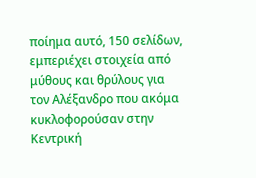ποίημα αυτό, 150 σελίδων, εμπεριέχει στοιχεία από μύθους και θρύλους για τον Αλέξανδρο που ακόμα κυκλοφορούσαν στην Κεντρική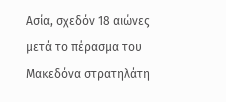Ασία, σχεδόν 18 αιώνες μετά το πέρασμα του Μακεδόνα στρατηλάτη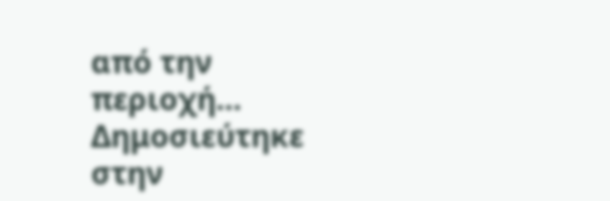από την περιοχή…
Δημοσιεύτηκε στην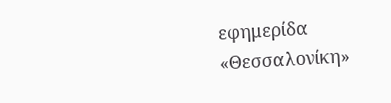εφημερίδα «Θεσσαλονίκη»